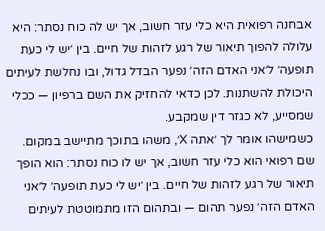אבחנה רפואית היא כלי עזר חשוב, אך יש לה כוח נסתר: היא עלולה להפוך תיאור של רגע לזהות של חיים. בין ׳יש לי כעת תופעה׳ ל׳אני האדם הזה׳ נפער הבדל גדול, ובו נחלשת לעיתים היכולת להשתנות. לכן כדאי להחזיק את השם ברפיון — ככלי שמסייע, לא כגזר דין שמקבע.
כשמישהו אומר לך ׳אתה X׳, משהו בתוכך מתיישב במקום. שם רפואי הוא כלי עזר חשוב, אך יש לו כוח נסתר: הוא הופך תיאור של רגע לזהות של חיים. בין ׳יש לי כעת תופעה׳ ל׳אני האדם הזה׳ נפער תהום — ובתהום הזו מתמוטטת לעיתים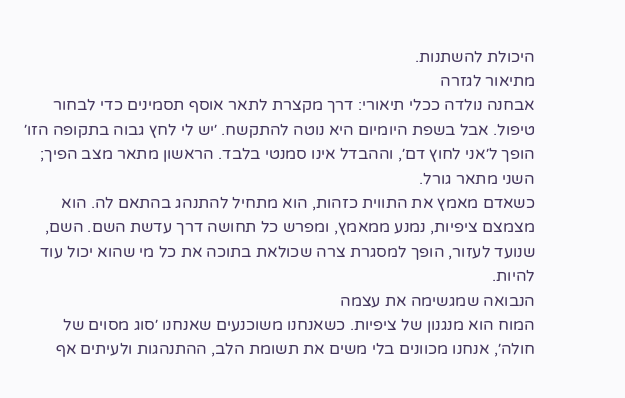היכולת להשתנות.
מתיאור לגזרה
אבחנה נולדה ככלי תיאורי: דרך מקצרת לתאר אוסף תסמינים כדי לבחור טיפול. אבל בשפת היומיום היא נוטה להתקשח. ׳יש לי לחץ גבוה בתקופה הזו׳ הופך ל׳אני לחוץ דם׳, וההבדל אינו סמנטי בלבד. הראשון מתאר מצב הפיך; השני מתאר גורל.
כשאדם מאמץ את התווית כזהות, הוא מתחיל להתנהג בהתאם לה. הוא מצמצם ציפיות, נמנע ממאמץ, ומפרש כל תחושה דרך עדשת השם. השם, שנועד לעזור, הופך למסגרת צרה שכולאת בתוכה את כל מי שהוא יכול עוד להיות.
הנבואה שמגשימה את עצמה
המוח הוא מנגנון של ציפיות. כשאנחנו משוכנעים שאנחנו ׳סוג מסוים של חולה׳, אנחנו מכוונים בלי משים את תשומת הלב, ההתנהגות ולעיתים אף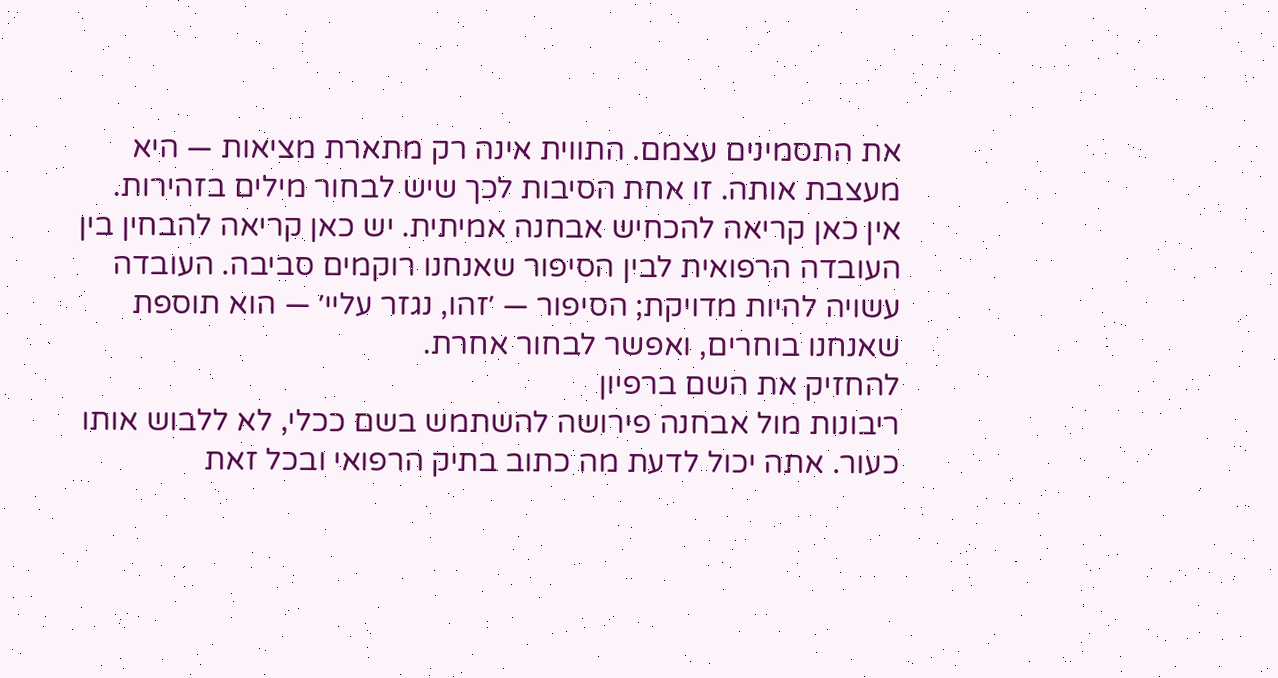את התסמינים עצמם. התווית אינה רק מתארת מציאות — היא מעצבת אותה. זו אחת הסיבות לכך שיש לבחור מילים בזהירות.
אין כאן קריאה להכחיש אבחנה אמיתית. יש כאן קריאה להבחין בין העובדה הרפואית לבין הסיפור שאנחנו רוקמים סביבה. העובדה עשויה להיות מדויקת; הסיפור — ׳זהו, נגזר עליי׳ — הוא תוספת שאנחנו בוחרים, ואפשר לבחור אחרת.
להחזיק את השם ברפיון
ריבונות מול אבחנה פירושה להשתמש בשם ככלי, לא ללבוש אותו כעור. אתה יכול לדעת מה כתוב בתיק הרפואי ובכל זאת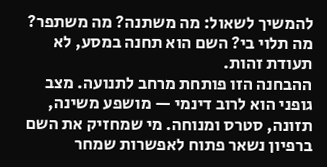להמשיך לשאול: מה משתנה? מה משתפר? מה תלוי בי? השם הוא תחנה במסע, לא תעודת זהות.
ההבחנה הזו פותחת מרחב לתנועה. מצב גופני הוא לרוב דינמי — מושפע משינה, תזונה, סטרס ומנוחה. מי שמחזיק את השם ברפיון נשאר פתוח לאפשרות שמחר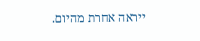ייראה אחרת מהיום.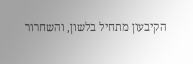הקיבעון מתחיל בלשון, והשחרור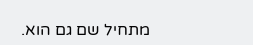מתחיל שם גם הוא.